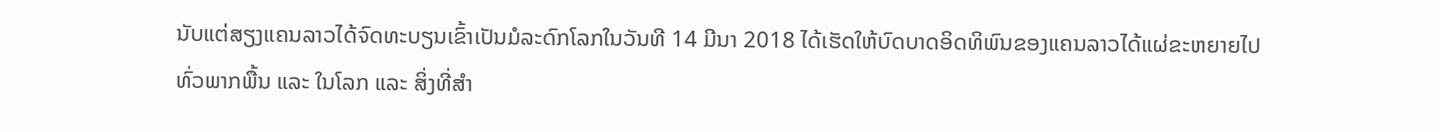ນັບແຕ່ສຽງແຄນລາວໄດ້ຈົດທະບຽນເຂົ້າເປັນມໍລະດົກໂລກໃນວັນທີ 14 ມີນາ 2018 ໄດ້ເຮັດໃຫ້ບົດບາດອິດທິພົນຂອງແຄນລາວໄດ້ແຜ່ຂະຫຍາຍໄປທົ່ວພາກພື້ນ ແລະ ໃນໂລກ ແລະ ສິ່ງທີ່ສໍາ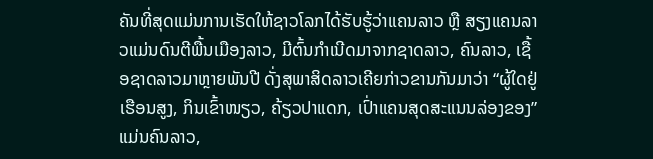ຄັນທີ່ສຸດແມ່ນການເຮັດໃຫ້ຊາວໂລກໄດ້ຮັບຮູ້ວ່າແຄນລາວ ຫຼື ສຽງແຄນລາວແມ່ນດົນຕີພື້ນເມືອງລາວ, ມີຕົ້ນກໍາເນີດມາຈາກຊາດລາວ, ຄົນລາວ, ເຊື້ອຊາດລາວມາຫຼາຍພັນປີ ດັ່ງສຸພາສິດລາວເຄີຍກ່າວຂານກັນມາວ່າ “ຜູ້ໃດຢູ່ເຮືອນສູງ, ກິນເຂົ້າໜຽວ, ຄ້ຽວປາແດກ, ເປົ່າແຄນສຸດສະແນນລ່ອງຂອງ” ແມ່ນຄົນລາວ,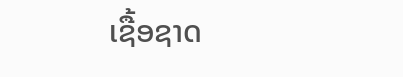ເຊື້ອຊາດ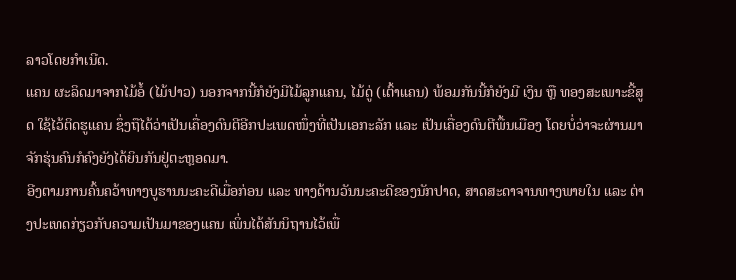ລາວໂດຍກຳເນີດ.
ແຄນ ຜະລິດມາຈາກໄມ້ອໍ້ (ໄມ້ປາວ) ນອກຈາກນີ້ກໍຍັງມີໄມ້ລູກແຄນ, ໄມ້ດູ່ (ເຕົ້າແຄນ) ພ້ອມກັນນີ້ກໍຍັງມີ ເງິນ ຫຼື ທອງສະເພາະຂີ້ສູດ ໃຊ້ໄວ້ຕິດຮູແຄນ ຊຶ່ງຖືໄດ້ວ່າເປັນເຄື່ອງດົນຕີອີກປະເພດໜຶ່ງທີ່ເປັນເອກະລັກ ແລະ ເປັນເຄື່ອງດົນຕີພື້ນເມືອງ ໂດຍບໍ່ວ່າຈະຜ່ານມາຈັກຮຸ່ນຄົນກໍຄົງຍັງໄດ້ຍິນກັນຢູ່ຕະຫຼອດມາ.
ອີງຕາມການຄົ້ນຄວ້າທາງບູຮານນະຄະດີເມື່ອກ່ອນ ແລະ ທາງດ້ານວັນນະຄະດີຂອງນັກປາດ, ສາດສະດາຈານທາງພາຍໃນ ແລະ ຕ່າງປະເທດກ່ຽວກັບຄວາມເປັນມາຂອງແຄນ ເພິ່ນໄດ້ສັນນິຖານໄວ້ເພື່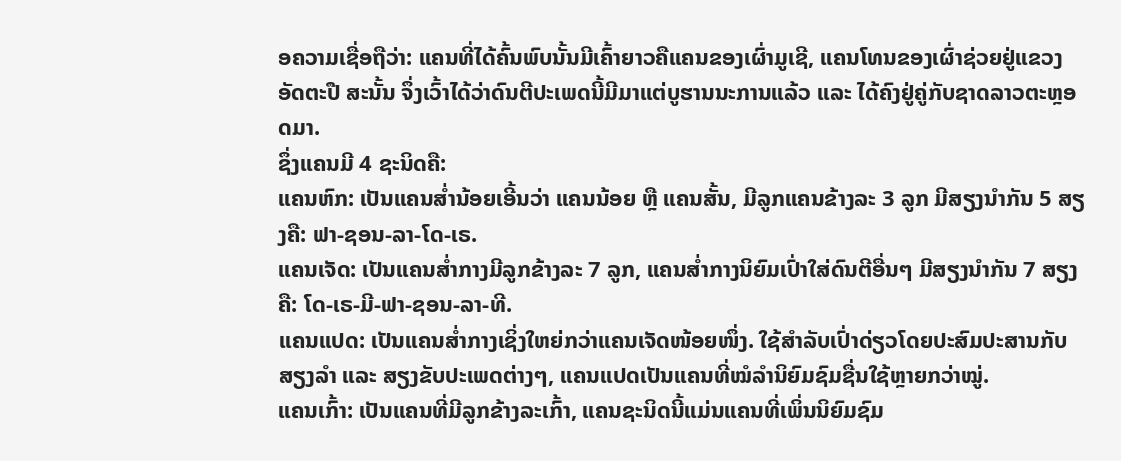ອຄວາມເຊື່ອຖືວ່າ: ແຄນທີ່ໄດ້ຄົ້ນພົບນັ້ນມີເຄົ້າຍາວຄືແຄນຂອງເຜົ່າມູເຊີ, ແຄນໂທນຂອງເຜົ່າຊ່ວຍຢູ່ແຂວງອັດຕະປື ສະນັ້ນ ຈຶ່ງເວົ້າໄດ້ວ່າດົນຕີປະເພດນີ້ມີມາແຕ່ບູຮານນະການແລ້ວ ແລະ ໄດ້ຄົງຢູ່ຄູ່ກັບຊາດລາວຕະຫຼອດມາ.
ຊຶ່ງແຄນມີ 4 ຊະນິດຄື:
ແຄນຫົກ: ເປັນແຄນສໍ່ານ້ອຍເອີ້ນວ່າ ແຄນນ້ອຍ ຫຼື ແຄນສັ້ນ, ມີລູກແຄນຂ້າງລະ 3 ລູກ ມີສຽງນຳກັນ 5 ສຽງຄື: ຟາ-ຊອນ-ລາ-ໂດ-ເຣ.
ແຄນເຈັດ: ເປັນແຄນສໍ່າກາງມີລູກຂ້າງລະ 7 ລູກ, ແຄນສ່ຳກາງນິຍົມເປົ່າໃສ່ດົນຕີອື່ນໆ ມີສຽງນຳກັນ 7 ສຽງຄື: ໂດ-ເຣ-ມີ-ຟາ-ຊອນ-ລາ-ທີ.
ແຄນແປດ: ເປັນແຄນສໍ່າກາງເຊິ່ງໃຫຍ່ກວ່າແຄນເຈັດໜ້ອຍໜຶ່ງ. ໃຊ້ສໍາລັບເປົ່າດ່ຽວໂດຍປະສົມປະສານກັບສຽງລຳ ແລະ ສຽງຂັບປະເພດຕ່າງໆ, ແຄນແປດເປັນແຄນທີ່ໝໍລຳນິຍົມຊົມຊື່ນໃຊ້ຫຼາຍກວ່າໝູ່.
ແຄນເກົ້າ: ເປັນແຄນທີ່ມີລູກຂ້າງລະເກົ້າ, ແຄນຊະນິດນີ້ແມ່ນແຄນທີ່ເພິ່ນນິຍົມຊົມ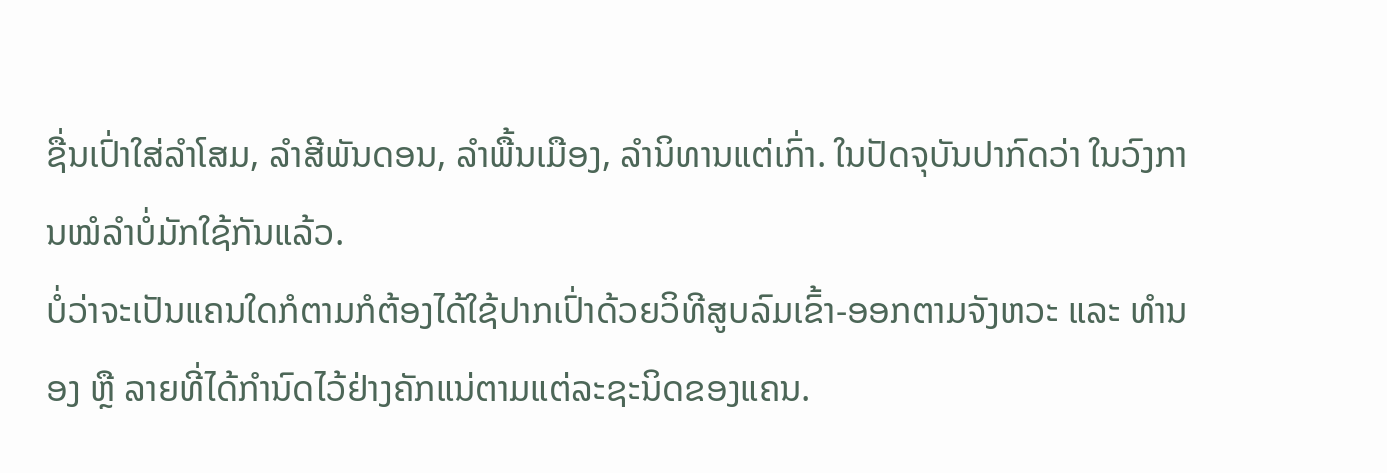ຊື່ນເປົ່າໃສ່ລຳໂສມ, ລຳສີພັນດອນ, ລຳພື້ນເມືອງ, ລຳນິທານແຕ່ເກົ່າ. ໃນປັດຈຸບັນປາກົດວ່າ ໃນວົງການໝໍລຳບໍ່ມັກໃຊ້ກັນແລ້ວ.
ບໍ່ວ່າຈະເປັນແຄນໃດກໍຕາມກໍຕ້ອງໄດ້ໃຊ້ປາກເປົ່າດ້ວຍວິທີສູບລົມເຂົ້າ-ອອກຕາມຈັງຫວະ ແລະ ທຳນອງ ຫຼື ລາຍທີ່ໄດ້ກຳນົດໄວ້ຢ່າງຄັກແນ່ຕາມແຕ່ລະຊະນິດຂອງແຄນ.